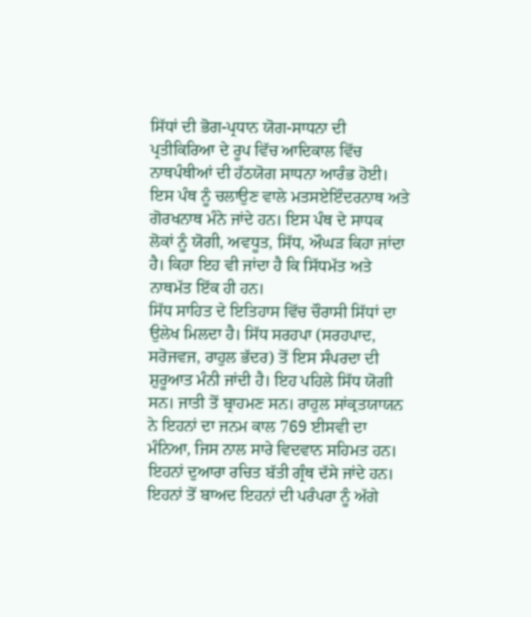ਸਿੱਧਾਂ ਦੀ ਭੋਗ-ਪ੍ਰਧਾਨ ਯੋਗ-ਸਾਧਨਾ ਦੀ ਪ੍ਰਤੀਕਿਰਿਆ ਦੇ ਰੂਪ ਵਿੱਚ ਆਦਿਕਾਲ ਵਿੱਚ ਨਾਥਪੰਥੀਆਂ ਦੀ ਹੱਠਯੋਗ ਸਾਧਨਾ ਆਰੰਭ ਹੋਈ। ਇਸ ਪੰਥ ਨੂੰ ਚਲਾਉਣ ਵਾਲੇ ਮਤਸਏਇੰਦਰਨਾਥ ਅਤੇ ਗੋਰਖਨਾਥ ਮੰਨੇ ਜਾਂਦੇ ਹਨ। ਇਸ ਪੰਥ ਦੇ ਸਾਧਕ ਲੋਕਾਂ ਨੂੰ ਯੋਗੀ, ਅਵਧੂਤ, ਸਿੱਧ, ਔਘੜ ਕਿਹਾ ਜਾਂਦਾ ਹੈ। ਕਿਹਾ ਇਹ ਵੀ ਜਾਂਦਾ ਹੈ ਕਿ ਸਿੱਧਮੱਤ ਅਤੇ ਨਾਥਮੱਤ ਇੱਕ ਹੀ ਹਨ।
ਸਿੱਧ ਸਾਹਿਤ ਦੇ ਇਤਿਹਾਸ ਵਿੱਚ ਚੌਰਾਸੀ ਸਿੱਧਾਂ ਦਾ ਉਲੇਖ ਮਿਲਦਾ ਹੈ। ਸਿੱਧ ਸਰਹਪਾ (ਸਰਹਪਾਦ, ਸਰੋਜਵਜ, ਰਾਹੁਲ ਭੱਦਰ) ਤੋਂ ਇਸ ਸੰਪਰਦਾ ਦੀ ਸ਼ੁਰੂਆਤ ਮੰਨੀ ਜਾਂਦੀ ਹੈ। ਇਹ ਪਹਿਲੇ ਸਿੱਧ ਯੋਗੀ ਸਨ। ਜਾਤੀ ਤੋਂ ਬ੍ਰਾਹਮਣ ਸਨ। ਰਾਹੁਲ ਸਾਂਕ੍ਰਤਯਾਯਨ ਨੇ ਇਹਨਾਂ ਦਾ ਜਨਮ ਕਾਲ 769 ਈਸਵੀ ਦਾ ਮੰਨਿਆ, ਜਿਸ ਨਾਲ ਸਾਰੇ ਵਿਦਵਾਨ ਸਹਿਮਤ ਹਨ। ਇਹਨਾਂ ਦੁਆਰਾ ਰਚਿਤ ਬੱਤੀ ਗ੍ਰੰਥ ਦੱਸੇ ਜਾਂਦੇ ਹਨ।
ਇਹਨਾਂ ਤੋਂ ਬਾਅਦ ਇਹਨਾਂ ਦੀ ਪਰੰਪਰਾ ਨੂੰ ਅੱਗੇ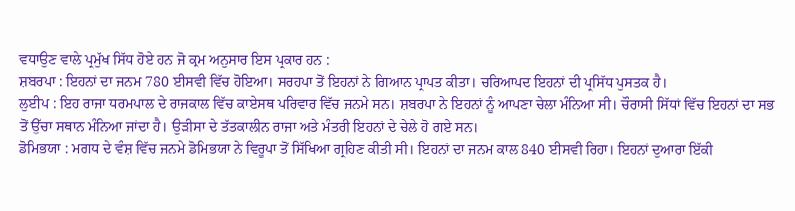ਵਧਾਉਣ ਵਾਲੇ ਪ੍ਰਮੁੱਖ ਸਿੱਧ ਹੋਏ ਹਨ ਜੋ ਕ੍ਰਮ ਅਨੁਸਾਰ ਇਸ ਪ੍ਰਕਾਰ ਹਨ :
ਸ਼ਬਰਪਾ : ਇਹਨਾਂ ਦਾ ਜਨਮ 780 ਈਸਵੀ ਵਿੱਚ ਹੋਇਆ। ਸਰਹਪਾ ਤੋਂ ਇਹਨਾਂ ਨੇ ਗਿਆਨ ਪ੍ਰਾਪਤ ਕੀਤਾ। ਚਰਿਆਪਦ ਇਹਨਾਂ ਦੀ ਪ੍ਰਸਿੱਧ ਪੁਸਤਕ ਹੈ।
ਲੁਈਪ : ਇਹ ਰਾਜਾ ਧਰਮਪਾਲ ਦੇ ਰਾਜਕਾਲ ਵਿੱਚ ਕਾਏਸਥ ਪਰਿਵਾਰ ਵਿੱਚ ਜਨਮੇ ਸਨ। ਸ਼ਬਰਪਾ ਨੇ ਇਹਨਾਂ ਨੂੰ ਆਪਣਾ ਚੇਲਾ ਮੰਨਿਆ ਸੀ। ਚੌਰਾਸੀ ਸਿੱਧਾਂ ਵਿੱਚ ਇਹਨਾਂ ਦਾ ਸਭ ਤੋਂ ਉੱਚਾ ਸਥਾਨ ਮੰਨਿਆ ਜਾਂਦਾ ਹੈ। ਉੜੀਸਾ ਦੇ ਤੱਤਕਾਲੀਨ ਰਾਜਾ ਅਤੇ ਮੰਤਰੀ ਇਹਨਾਂ ਦੇ ਚੇਲੇ ਹੋ ਗਏ ਸਨ।
ਡੋਮਿਭਯਾ : ਮਗਧ ਦੇ ਵੰਸ਼ ਵਿੱਚ ਜਨਮੇ ਡੋਮਿਭਯਾ ਨੇ ਵਿਰੂਪਾ ਤੋਂ ਸਿੱਖਿਆ ਗ੍ਰਹਿਣ ਕੀਤੀ ਸੀ। ਇਹਨਾਂ ਦਾ ਜਨਮ ਕਾਲ 840 ਈਸਵੀ ਰਿਹਾ। ਇਹਨਾਂ ਦੁਆਰਾ ਇੱਕੀ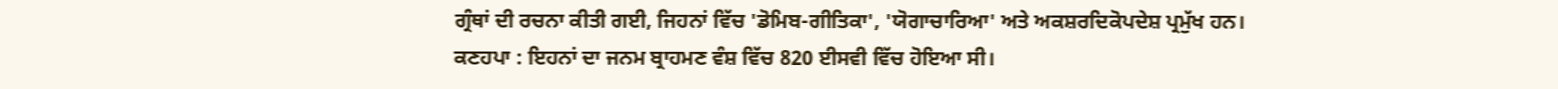ਗ੍ਰੰਥਾਂ ਦੀ ਰਚਨਾ ਕੀਤੀ ਗਈ, ਜਿਹਨਾਂ ਵਿੱਚ 'ਡੋਮਿਬ-ਗੀਤਿਕਾ', 'ਯੋਗਾਚਾਰਿਆ' ਅਤੇ ਅਕਸ਼ਰਦਿਕੋਪਦੇਸ਼ ਪ੍ਰਮੁੱਖ ਹਨ।
ਕਣਹਪਾ : ਇਹਨਾਂ ਦਾ ਜਨਮ ਬ੍ਰਾਹਮਣ ਵੰਸ਼ ਵਿੱਚ 820 ਈਸਵੀ ਵਿੱਚ ਹੋਇਆ ਸੀ।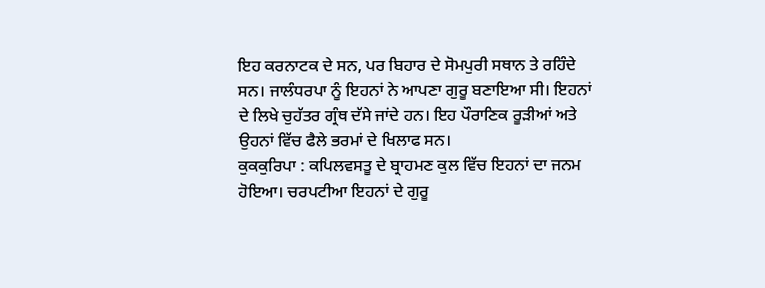ਇਹ ਕਰਨਾਟਕ ਦੇ ਸਨ, ਪਰ ਬਿਹਾਰ ਦੇ ਸੋਮਪੁਰੀ ਸਥਾਨ ਤੇ ਰਹਿੰਦੇ ਸਨ। ਜਾਲੰਧਰਪਾ ਨੂੰ ਇਹਨਾਂ ਨੇ ਆਪਣਾ ਗੁਰੂ ਬਣਾਇਆ ਸੀ। ਇਹਨਾਂ ਦੇ ਲਿਖੇ ਚੁਹੱਤਰ ਗ੍ਰੰਥ ਦੱਸੇ ਜਾਂਦੇ ਹਨ। ਇਹ ਪੌਰਾਣਿਕ ਰੂੜੀਆਂ ਅਤੇ ਉਹਨਾਂ ਵਿੱਚ ਫੈਲੇ ਭਰਮਾਂ ਦੇ ਖਿਲਾਫ ਸਨ।
ਕੁਕਕੁਰਿਪਾ : ਕਪਿਲਵਸਤੂ ਦੇ ਬ੍ਰਾਹਮਣ ਕੁਲ ਵਿੱਚ ਇਹਨਾਂ ਦਾ ਜਨਮ ਹੋਇਆ। ਚਰਪਟੀਆ ਇਹਨਾਂ ਦੇ ਗੁਰੂ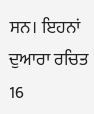ਸਨ। ਇਹਨਾਂ ਦੁਆਰਾ ਰਚਿਤ 16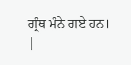ਗ੍ਰੰਥ ਮੰਨੇ ਗਏ ਹਨ।
|